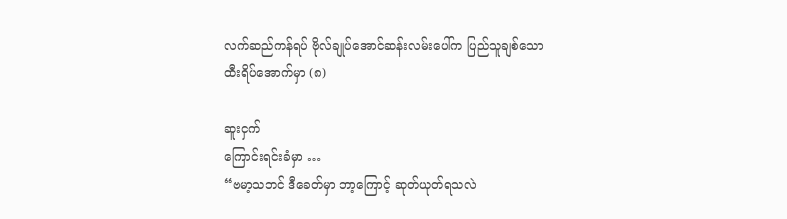လက်ဆည်ကန်ရပ် ဗိုလ်ချုပ်အောင်ဆန်းလမ်းပေါ်က ပြည်သူချစ်သော ထီးရိပ်အောက်မှာ (၈)

ဆူးငှက်
ကြောင်းရင်းခံမှာ …
“ဗမာ့သဘင် ဒီခေတ်မှာ ဘာ့ကြောင့် ဆုတ်ယုတ်ရသလဲ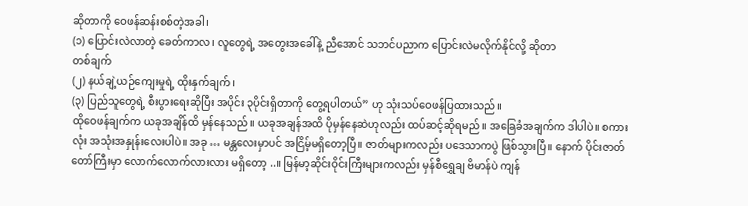ဆိုတာကို ဝေဖန်ဆန်းစစ်တဲ့အခါ၊
(၁) ပြောင်းလဲလာတဲ့ ခေတ်ကာလ၊ လူတွေရဲ့ အတွေးအခေါ်နဲ့ ညီအောင် သဘင်ပညာက ပြောင်းလဲမလိုက်နိုင်လို့ ဆိုတာ
တစ်ချက်
(၂) နယ်ချဲ့ယဉ်ကျေးမှုရဲ့ ထိုးနှက်ချက်၊
(၃) ပြည်သူတွေရဲ့ စီးပွားရေးဆိုပြီး အပိုင်း ၃ပိုင်းရှိတာကို တွေ့ရပါတယ်” ဟု သုံးသပ်ဝေဖန်ပြထားသည်။
ထိုဝေဖန်ချက်က ယခုအချိန်ထိ မှန်နေသည်။ ယခုအချန်အထိ ပိုမှန်နေဆဲဟုလည်း ထပ်ဆင့်ဆိုရမည်။ အခြေခံအချက်က ဒါပါပဲ။ စကားလုံး အသုံးအနှုန်းလေးပါပဲ။ အခု … မန္တလေးမှာပင် အငြိမ့်မရှိတော့ပြီ။ ဇာတ်များကလည်း ပဒေသာကပွဲ ဖြစ်သွားပြီ။ နောက် ပိုင်းဇာတ်တော်ကြီးမှာ လောက်လောက်လားလား မရှိတော့ ..။ မြန်မာ့ဆိုင်းဝိုင်းကြီးများကလည်း မှန်စီရွှေချ ဗိမာန်ပဲ ကျန်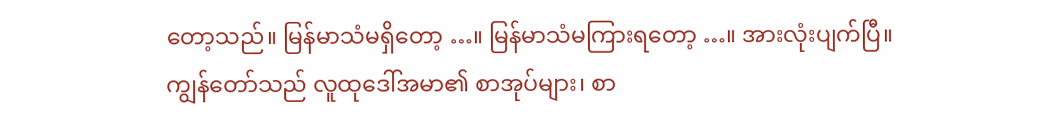တော့သည်။ မြန်မာသံမရှိတော့ …။ မြန်မာသံမကြားရတော့ …။ အားလုံးပျက်ပြီ။
ကျွန်တော်သည် လူထုဒေါ်အမာ၏ စာအုပ်များ၊ စာ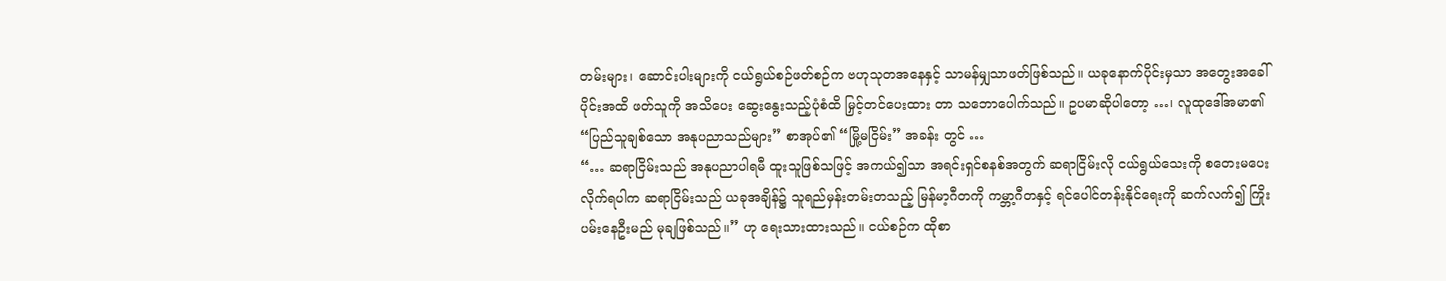တမ်းများ၊ ဆောင်းပါးများကို ငယ်ရွယ်စဉ်ဖတ်စဉ်က ဗဟုသုတအနေနှင့် သာမန်မျှသာဖတ်ဖြစ်သည်။ ယခုနောက်ပိုင်းမှသာ အတွေးအခေါ်ပိုင်းအထိ ဖတ်သူကို အသိပေး ဆွေးနွေးသည့်ပုံစံထိ မြှင့်တင်ပေးထား တာ သဘောပေါက်သည်။ ဥပမာဆိုပါတော့ …၊ လူထုဒေါ်အမာ၏ “ပြည်သူချစ်သော အနုပညာသည်များ” စာအုပ်၏ “မြို့မငြိမ်း” အခန်း တွင် …
“… ဆရာငြိမ်းသည် အနုပညာပါရမီ ထူးသူဖြစ်သဖြင့် အကယ်၍သာ အရင်းရှင်စနစ်အတွက် ဆရာငြိမ်းလို ငယ်ရွယ်သေးကို စတေးမပေးလိုက်ရပါက ဆရာငြိမ်းသည် ယခုအချိန်၌ သူရည်မှန်းတမ်းတသည့် မြန်မာ့ဂီတကို ကမ္ဘာ့ဂီတနှင့် ရင်ပေါင်တန်းနိုင်ရေးကို ဆက်လက်၍ ကြိုးပမ်းနေဦးမည် မုချဖြစ်သည်။” ဟု ရေးသားထားသည်။ ငယ်စဉ်က ထိုစာ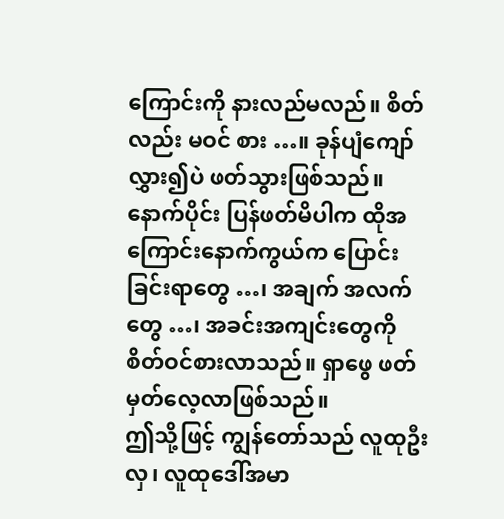ကြောင်းကို နားလည်မလည်။ စိတ်လည်း မဝင် စား …။ ခုန်ပျံကျော်လွှား၍ပဲ ဖတ်သွားဖြစ်သည်။ နောက်ပိုင်း ပြန်ဖတ်မိပါက ထိုအကြောင်းနောက်ကွယ်က ပြောင်းခြင်းရာတွေ …၊ အချက် အလက်တွေ …၊ အခင်းအကျင်းတွေကို စိတ်ဝင်စားလာသည်။ ရှာဖွေ ဖတ်မှတ်လေ့လာဖြစ်သည်။
ဤသို့ဖြင့် ကျွန်တော်သည် လူထုဦးလှ၊ လူထုဒေါ်အမာ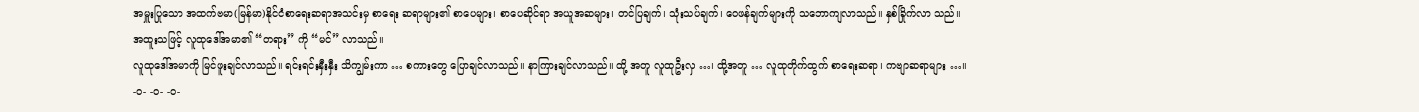အမှူးပြုသော အထက်ဗမာ(မြန်မာ)နိုင်ငံစာရေးဆရာအသင်းမှ စာရေး ဆရာများ၏ စာပေများ၊ စာပေဆိုင်ရာ အယူအဆများ၊ တင်ပြချက်၊ သုံးသပ်ချက်၊ ဝေဖန်ချက်များကို သဘောကျလာသည်။ နှစ်ခြိုက်လာ သည်။
အထူးသဖြင့် လူထုဒေါ်အမာ၏ “တရား” ကို “မင်” လာသည်။
လူထုဒေါ်အမာကို မြင်ဖူးချင်လာသည်။ ရင်းရင်းနှီးနှီး သိကျွမ်းကာ … စကားတွေ ပြောချင်လာသည်။ နာကြားချင်လာသည်။ ထို့ အတူ လူထုဦးလှ …၊ ထို့အတူ … လူထုတိုက်ထွက် စာရေးဆရာ၊ ကဗျာဆရာများ …။
-ဝ- -ဝ- -ဝ-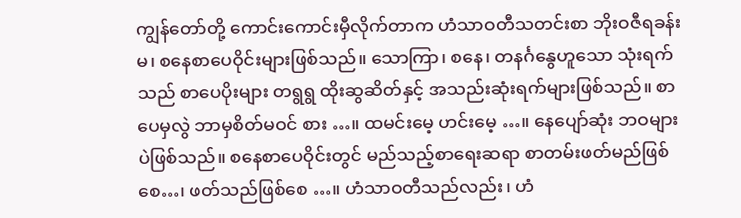ကျွန်တော်တို့ ကောင်းကောင်းမှီလိုက်တာက ဟံသာဝတီသတင်းစာ ဘိုးဝဇီရခန်းမ၊ စနေစာပေဝိုင်းများဖြစ်သည်။ သောကြာ၊ စနေ၊ တနင်္ဂနွေဟူသော သုံးရက်သည် စာပေပိုးများ တရွရွ ထိုးဆွဆိတ်နှင့် အသည်းဆုံးရက်များဖြစ်သည်။ စာပေမှလွဲ ဘာမှစိတ်မဝင် စား …။ ထမင်းမေ့ ဟင်းမေ့ …။ နေပျော်ဆုံး ဘဝများပဲဖြစ်သည်။ စနေစာပေဝိုင်းတွင် မည်သည့်စာရေးဆရာ စာတမ်းဖတ်မည်ဖြစ်စေ…၊ ဖတ်သည်ဖြစ်စေ …။ ဟံသာဝတီသည်လည်း၊ ဟံ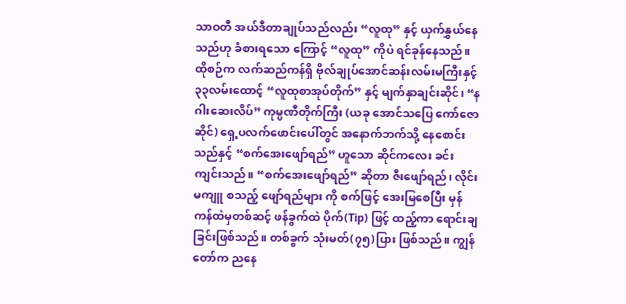သာဝတီ အယ်ဒီတာချုပ်သည်လည်း “လူထု” နှင့် ယှက်နွှယ်နေသည်ဟု ခံစားရသော ကြောင့် “လူထု” ကိုပဲ ရင်ခုန်နေသည်။
ထိုစဉ်က လက်ဆည်ကန်ရှိ ဗိုလ်ချုပ်အောင်ဆန်းလမ်းမကြီးနှင့် ၃၃လမ်းထောင့် “လူထုစာအုပ်တိုက်” နှင့် မျက်နှာချင်းဆိုင်၊ “နဂါးဆေးလိပ်” ကုမ္ပဏီတိုက်ကြီး (ယခု အောင်သပြေ ကော်ဇောဆိုင်) ရှေ့ပလက်ဖောင်းပေါ်တွင် အနောက်ဘက်သို့ နေစောင်းသည်နှင့် “စက်အေးဖျော်ရည်” ဟူသော ဆိုင်ကလေး ခင်းကျင်းသည်။ “စက်အေးဖျော်ရည်” ဆိုတာ ဇီးဖျော်ရည်၊ လိုင်းမကျူ စသည့် ဖျော်ရည်များ ကို စက်ဖြင့် အေးမြစေပြီး မှန်ကန်ထဲမှတစ်ဆင့် ဖန်ခွက်ထဲ ပိုက်(Tip) ဖြင့် ထည့်ကာ ရောင်းချခြင်းဖြစ်သည်။ တစ်ခွက် သုံးမတ်(၇၅)ပြား ဖြစ်သည်။ ကျွန်တော်က ညနေ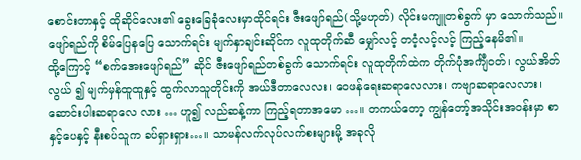စောင်းတာနှင့် ထိုဆိုင်လေး၏ ခွေးခြေခုံလေးမှာထိုင်ရင်း ဇီးဖျော်ရည်(သို့မဟုတ်) လိုင်းမကျူတစ်ခွက် မှာ သောက်သည်။ ဖျော်ရည်ကို စိမ်ပြေနပြေ သောက်ရင်း မျက်နှာချင်းဆိုင်က လူထုတိုက်ဆီ မျှော်လင့် တငံ့လင့်လင့် ကြည့်နေမိ၏။
ထို့ကြောင့် “စက်အေးဖျော်ရည်” ဆိုင် ဇီးဖျော်ရည်တစ်ခွက် သောက်ရင်း လူထုတိုက်ထဲက တိုက်ပုံအင်္ကျီဝတ်၊ လွယ်အိတ်လွယ် ၍ မျက်မှန်ထူထူနှင့် ထွက်လာသူတိုင်းကို အယ်ဒီတာလေလး၊ ဝေဖန်ရေးဆရာလေလား၊ ကဗျာဆရာလေလား၊ ဆောင်းပါးဆရာလေ လား … ဟူ၍ လည်ဆန့်ကာ ကြည့်ရတာအမော …။ တကယ်တော့ ကျွန်တော့်အသိုင်းအဝန်းမှာ စာနှင့်ပေနှင့် နီးစပ်သူက ခပ်ရှားရှား…။ သာမန်လက်လုပ်လက်စးများမို့ အခုလို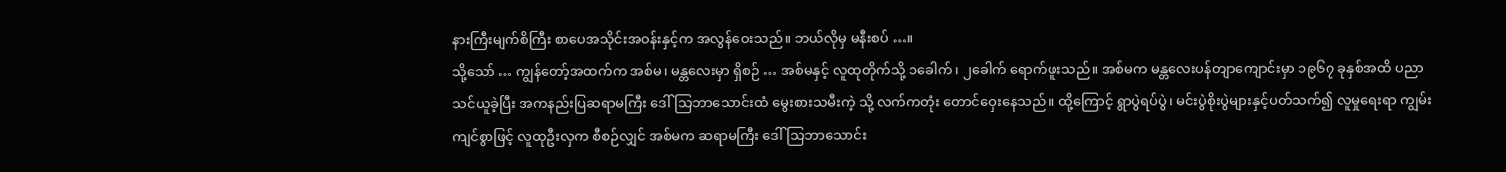နားကြီးမျက်စိကြီး စာပေအသိုင်းအဝန်းနှင့်က အလွန်ဝေးသည်။ ဘယ်လိုမှ မနီးစပ် …။
သို့သော် … ကျွန်တော့်အထက်က အစ်မ၊ မန္တလေးမှာ ရှိစဉ် … အစ်မနှင့် လူထုတိုက်သို့ ၁ခေါက်၊ ၂ခေါက် ရောက်ဖူးသည်။ အစ်မက မန္တလေးပန်တျာကျောင်းမှာ ၁၉၆၇ ခုနှစ်အထိ ပညာသင်ယူခဲ့ပြီး အကနည်းပြဆရာမကြီး ဒေါ်သြဘာသောင်းထံ မွေးစားသမီးကဲ့ သို့ လက်ကတုံး တောင်ဝှေးနေသည်။ ထို့ကြောင့် ရွာပွဲရပ်ပွဲ၊ မင်းပွဲစိုးပွဲများနှင့်ပတ်သက်၍ လူမှုရေးရာ ကျွမ်းကျင်စွာဖြင့် လူထုဦးလှက စီစဉ်လျှင် အစ်မက ဆရာမကြီး ဒေါ်သြဘာသောင်း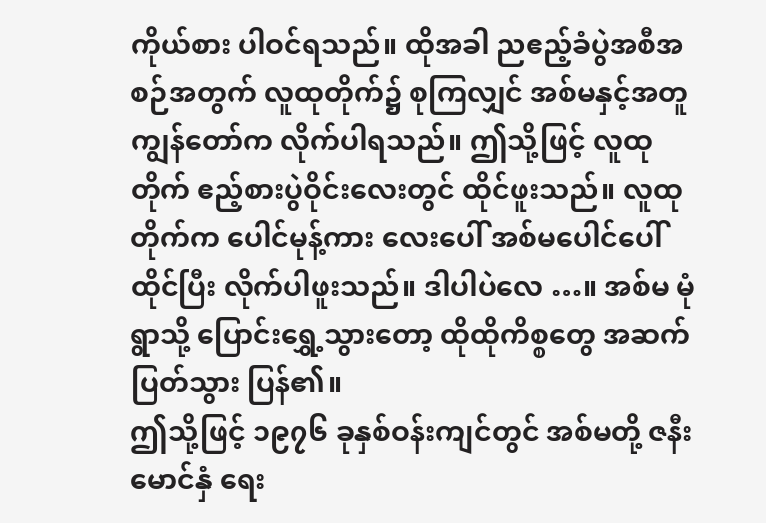ကိုယ်စား ပါဝင်ရသည်။ ထိုအခါ ညဧည့်ခံပွဲအစီအစဉ်အတွက် လူထုတိုက်၌ စုကြလျှင် အစ်မနှင့်အတူ ကျွန်တော်က လိုက်ပါရသည်။ ဤသို့ဖြင့် လူထုတိုက် ဧည့်စားပွဲဝိုင်းလေးတွင် ထိုင်ဖူးသည်။ လူထုတိုက်က ပေါင်မုန့်ကား လေးပေါ် အစ်မပေါင်ပေါ်ထိုင်ပြီး လိုက်ပါဖူးသည်။ ဒါပါပဲလေ …။ အစ်မ မုံရွာသို့ ပြောင်းရွှေ့သွားတော့ ထိုထိုကိစ္စတွေ အဆက်ပြတ်သွား ပြန်၏။
ဤသို့ဖြင့် ၁၉၇၆ ခုနှစ်ဝန်းကျင်တွင် အစ်မတို့ ဇနီးမောင်နှံ ရေး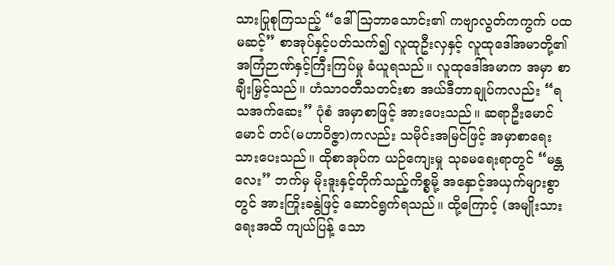သားပြုစုကြသည့် “ဒေါ်သြဘာသောင်း၏ ကဗျာလွတ်ကကွက် ပထမဆင့်” စာအုပ်နှင့်ပတ်သက်၍ လူထုဦးလှနှင့် လူထုဒေါ်အမာတို့၏ အကြံဉာဏ်နှင့်ကြီးကြပ်မှု ခံယူရသည်။ လူထုဒေါ်အမာက အမှာ စာ ချီးမြှင့်သည်။ ဟံသာဝတီသတင်းစာ အယ်ဒီတာချုပ်ကလည်း “ရသအက်ဆေး” ပုံစံ အမှာစာဖြင့် အားပေးသည်။ ဆရာဦးမောင်မောင် တင်(မဟာဝိဇ္ဇာ)ကလည်း သမိုင်းအမြင်ဖြင့် အမှာစာရေးသားပေးသည်။ ထိုစာအုပ်က ယဉ်ကျေးမှု သုခမရေးရာတွင် “မန္တလေး” ဘက်မှ မိုးဒူးနှင့်တိုက်သည့်ကိစ္စမို့ အနှောင့်အယှက်များစွာတွင် အားကြိုးခနွဲဖြင့် ဆောင်ရွက်ရသည်။ ထို့ကြောင့် (အမျိုးသားရေးအထိ ကျယ်ပြန့် သော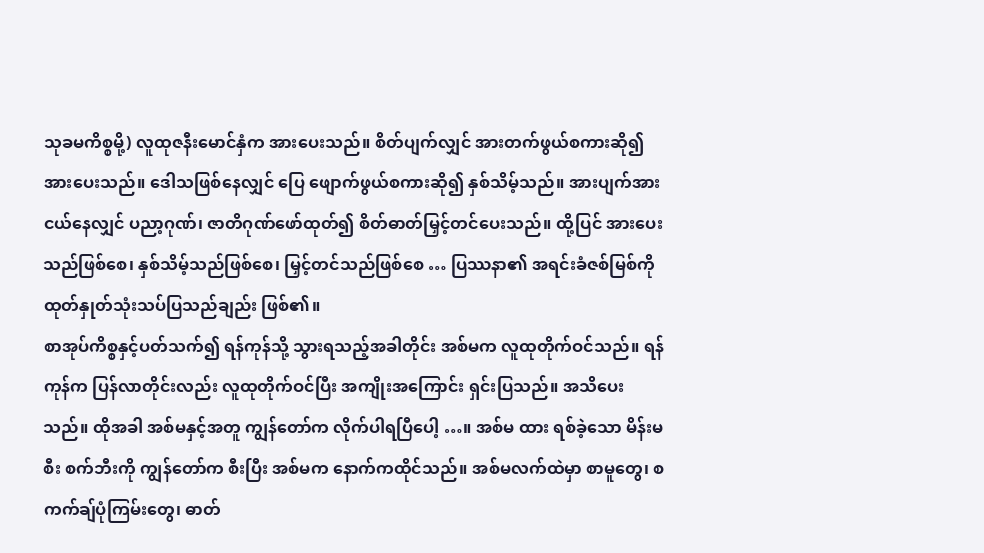သုခမကိစ္စမို့) လူထုဇနီးမောင်နှံက အားပေးသည်။ စိတ်ပျက်လျှင် အားတက်ဖွယ်စကားဆို၍ အားပေးသည်။ ဒေါသဖြစ်နေလျှင် ပြေ ဖျောက်ဖွယ်စကားဆို၍ နှစ်သိမ့်သည်။ အားပျက်အားငယ်နေလျှင် ပညာ့ဂုဏ်၊ ဇာတိဂုဏ်ဖော်ထုတ်၍ စိတ်ဓာတ်မြှင့်တင်ပေးသည်။ ထို့ပြင် အားပေးသည်ဖြစ်စေ၊ နှစ်သိမ့်သည်ဖြစ်စေ၊ မြှင့်တင်သည်ဖြစ်စေ … ပြဿနာ၏ အရင်းခံဇစ်မြစ်ကို ထုတ်နှုတ်သုံးသပ်ပြသည်ချည်း ဖြစ်၏။
စာအုပ်ကိစ္စနှင့်ပတ်သက်၍ ရန်ကုန်သို့ သွားရသည့်အခါတိုင်း အစ်မက လူထုတိုက်ဝင်သည်။ ရန်ကုန်က ပြန်လာတိုင်းလည်း လူထုတိုက်ဝင်ပြီး အကျိုးအကြောင်း ရှင်းပြသည်။ အသိပေးသည်။ ထိုအခါ အစ်မနှင့်အတူ ကျွန်တော်က လိုက်ပါရပြီပေါ့ …။ အစ်မ ထား ရစ်ခဲ့သော မိန်းမစီး စက်ဘီးကို ကျွန်တော်က စီးပြီး အစ်မက နောက်ကထိုင်သည်။ အစ်မလက်ထဲမှာ စာမူတွေ၊ စကက်ချ်ပုံကြမ်းတွေ၊ ဓာတ်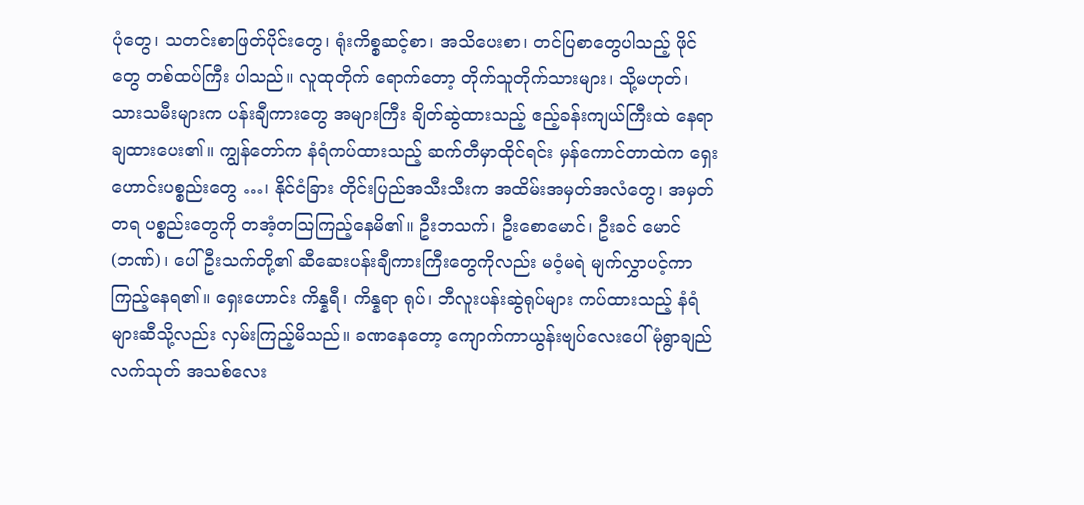ပုံတွေ၊ သတင်းစာဖြတ်ပိုင်းတွေ၊ ရုံးကိစ္စဆင့်စာ၊ အသိပေးစာ၊ တင်ပြစာတွေပါသည့် ဖိုင်တွေ တစ်ထပ်ကြီး ပါသည်။ လူထုတိုက် ရောက်တော့ တိုက်သူတိုက်သားများ၊ သို့မဟုတ်၊ သားသမီးများက ပန်းချီကားတွေ အများကြီး ချိတ်ဆွဲထားသည့် ဧည့်ခန်းကျယ်ကြီးထဲ နေရာချထားပေး၏။ ကျွန်တော်က နံရံကပ်ထားသည့် ဆက်တီမှာထိုင်ရင်း မှန်ကောင်တာထဲက ရှေးဟောင်းပစ္စည်းတွေ …၊ နိုင်ငံခြား တိုင်းပြည်အသီးသီးက အထိမ်းအမှတ်အလံတွေ၊ အမှတ်တရ ပစ္စည်းတွေကို တအံ့တသြကြည့်နေမိ၏။ ဦးဘသက်၊ ဦးစောမောင်၊ ဦးခင် မောင်(ဘဏ်)၊ ပေါ်ဦးသက်တို့၏ ဆီဆေးပန်းချီကားကြီးတွေကိုလည်း မဝံ့မရဲ မျက်လွှာပင့်ကာ ကြည့်နေရ၏။ ရှေးဟောင်း ကိန္နရီ၊ ကိန္နရာ ရုပ်၊ ဘီလူးပန်းဆွဲရုပ်များ ကပ်ထားသည့် နံရံများဆီသို့လည်း လှမ်းကြည့်မိသည်။ ခဏနေတော့ ကျောက်ကာယွန်းဗျပ်လေးပေါ် မုံရွာချည် လက်သုတ် အသစ်လေး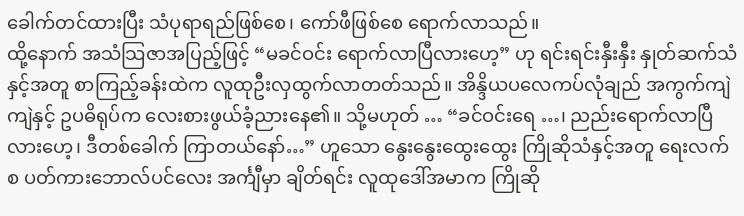ခေါက်တင်ထားပြီး သံပုရာရည်ဖြစ်စေ၊ ကော်ဖီဖြစ်စေ ရောက်လာသည်။
ထို့နောက် အသံသြဇာအပြည့်ဖြင့် “မခင်ဝင်း ရောက်လာပြီလားဟေ့” ဟု ရင်းရင်းနှီးနှီး နှုတ်ဆက်သံနှင့်အတူ စာကြည့်ခန်းထဲက လူထုဦးလှထွက်လာတတ်သည်။ အိန္ဒိယပလေကပ်လုံချည် အကွက်ကျဲကျဲနှင့် ဥပဓိရုပ်က လေးစားဖွယ်ခံ့ညားနေ၏။ သို့မဟုတ် … “ခင်ဝင်းရေ …၊ ညည်းရောက်လာပြီလားဟေ့၊ ဒီတစ်ခေါက် ကြာတယ်နော်…” ဟူသော နွေးနွေးထွေးထွေး ကြိုဆိုသံနှင့်အတူ ရေးလက်စ ပတ်ကားဘောလ်ပင်လေး အင်္ကျီမှာ ချိတ်ရင်း လူထုဒေါ်အမာက ကြိုဆို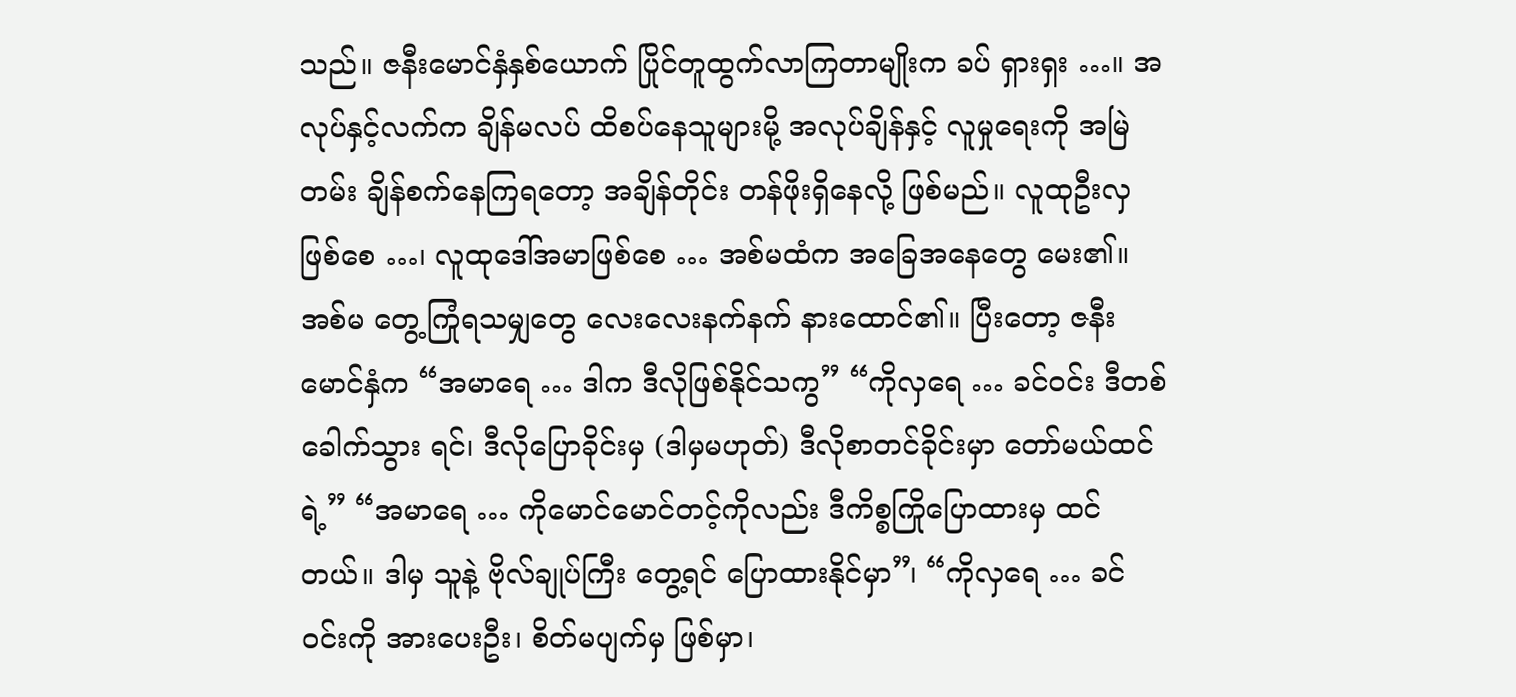သည်။ ဇနီးမောင်နှံနှစ်ယောက် ပြိုင်တူထွက်လာကြတာမျိုးက ခပ် ရှားရှး …။ အလုပ်နှင့်လက်က ချိန်မလပ် ထိစပ်နေသူများမို့ အလုပ်ချိန်နှင့် လူမှုရေးကို အမြဲတမ်း ချိန်စက်နေကြရတော့ အချိန်တိုင်း တန်ဖိုးရှိနေလို့ ဖြစ်မည်။ လူထုဦးလှဖြစ်စေ …၊ လူထုဒေါ်အမာဖြစ်စေ … အစ်မထံက အခြေအနေတွေ မေး၏။ အစ်မ တွေ့ကြုံရသမျှတွေ လေးလေးနက်နက် နားထောင်၏။ ပြီးတော့ ဇနီးမောင်နှံက “အမာရေ … ဒါက ဒီလိုဖြစ်နိုင်သကွ” “ကိုလှရေ … ခင်ဝင်း ဒီတစ်ခေါက်သွား ရင်၊ ဒီလိုပြောခိုင်းမှ (ဒါမှမဟုတ်) ဒီလိုစာတင်ခိုင်းမှာ တော်မယ်ထင်ရဲ့” “အမာရေ … ကိုမောင်မောင်တင့်ကိုလည်း ဒီကိစ္စကြိုပြောထားမှ ထင်တယ်။ ဒါမှ သူနဲ့ ဗိုလ်ချုပ်ကြီး တွေ့ရင် ပြောထားနိုင်မှာ”၊ “ကိုလှရေ … ခင်ဝင်းကို အားပေးဦး၊ စိတ်မပျက်မှ ဖြစ်မှာ၊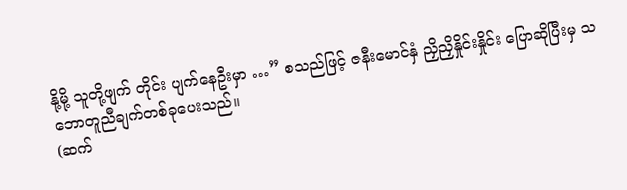နို့မို့ သူတို့ဖျက် တိုင်း ပျက်နေဦးမှာ …” စသည်ဖြင့် ဇနီးမောင်နှံ ညှိညှိနှိုင်းနှိုင်း ပြောဆိုပြီးမှ သဘောတူညီချက်တစ်ခုပေးသည်။
(ဆက်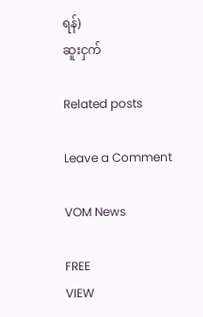ရန်)
ဆူးငှက်

Related posts

Leave a Comment

VOM News

FREE
VIEW